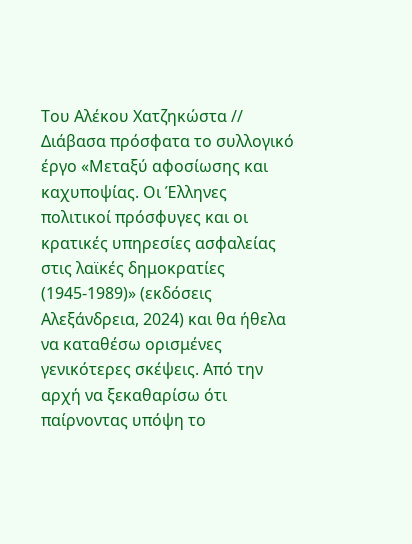Του Αλέκου Χατζηκώστα //
Διάβασα πρόσφατα το συλλογικό έργο «Μεταξύ αφοσίωσης και καχυποψίας. Οι Έλληνες πολιτικοί πρόσφυγες και οι κρατικές υπηρεσίες ασφαλείας στις λαϊκές δημοκρατίες (1945-1989)» (εκδόσεις Αλεξάνδρεια, 2024) και θα ήθελα να καταθέσω ορισμένες γενικότερες σκέψεις. Από την αρχή να ξεκαθαρίσω ότι παίρνοντας υπόψη το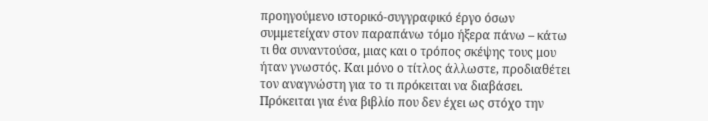προηγούμενο ιστορικό-συγγραφικό έργο όσων συμμετείχαν στον παραπάνω τόμο ήξερα πάνω – κάτω τι θα συναντούσα, μιας και ο τρόπος σκέψης τους μου ήταν γνωστός. Και μόνο ο τίτλος άλλωστε, προδιαθέτει τον αναγνώστη για το τι πρόκειται να διαβάσει. Πρόκειται για ένα βιβλίο που δεν έχει ως στόχο την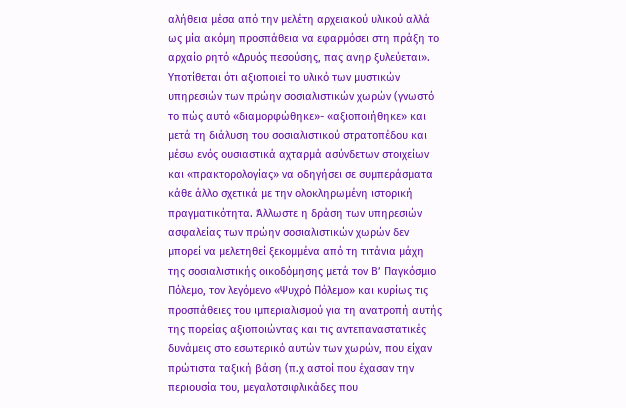αλήθεια μέσα από την μελέτη αρχειακού υλικού αλλά ως μία ακόμη προσπάθεια να εφαρμόσει στη πράξη το αρχαίο ρητό «Δρυός πεσούσης, πας ανηρ ξυλεύεται». Υποτίθεται ότι αξιοποιεί το υλικό των μυστικών υπηρεσιών των πρώην σοσιαλιστικών χωρών (γνωστό το πώς αυτό «διαμορφώθηκε»- «αξιοποιήθηκε» και μετά τη διάλυση του σοσιαλιστικού στρατοπέδου και μέσω ενός ουσιαστικά αχταρμά ασύνδετων στοιχείων και «πρακτορολογίας» να οδηγήσει σε συμπεράσματα κάθε άλλο σχετικά με την ολοκληρωμένη ιστορική πραγματικότητα. Άλλωστε η δράση των υπηρεσιών ασφαλείας των πρώην σοσιαλιστικών χωρών δεν μπορεί να μελετηθεί ξεκομμένα από τη τιτάνια μάχη της σοσιαλιστικής οικοδόμησης μετά τον Β’ Παγκόσμιο Πόλεμο, τον λεγόμενο «Ψυχρό Πόλεμο» και κυρίως τις προσπάθειες του ιμπεριαλισμού για τη ανατροπή αυτής της πορείας αξιοποιώντας και τις αντεπαναστατικές δυνάμεις στο εσωτερικό αυτών των χωρών, που είχαν πρώτιστα ταξική βάση (π.χ αστοί που έχασαν την περιουσία του, μεγαλοτσιφλικάδες που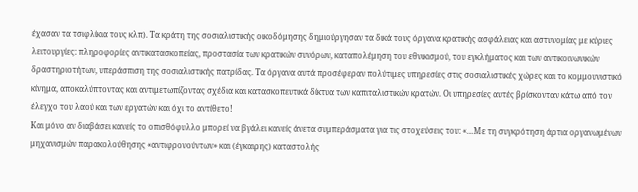έχασαν τα τσιφλίκια τους κλπ). Τα κράτη της σοσιαλιστικής οικοδόμησης δημιούργησαν τα δικά τους όργανα κρατικής ασφάλειας και αστυνομίας με κύριες λειτουργίες: πληροφορίες αντικατασκοπείας, προστασία των κρατικών συνόρων, καταπολέμηση του εθνικισμού, του εγκλήματος και των αντικοινωνικών δραστηριοτήτων, υπεράσπιση της σοσιαλιστικής πατρίδας. Τα όργανα αυτά προσέφεραν πολύτιμες υπηρεσίες στις σοσιαλιστικές χώρες και το κομμουνιστικό κίνημα, αποκαλύπτοντας και αντιμετωπίζοντας σχέδια και κατασκοπευτικά δίκτυα των καπιταλιστικών κρατών. Οι υπηρεσίες αυτές βρίσκονταν κάτω από τον έλεγχο του λαού και των εργατών και όχι το αντίθετο!
Και μόνο αν διαβάσει κανείς το οπισθόφυλλο μπορεί να βγάλει κανείς άνετα συμπεράσματα για τις στοχεύσεις του: «…Με τη συγκρότηση άρτια οργανωμένων μηχανισμών παρακολούθησης «αντιφρονούντων» και (έγκαιρης) καταστολής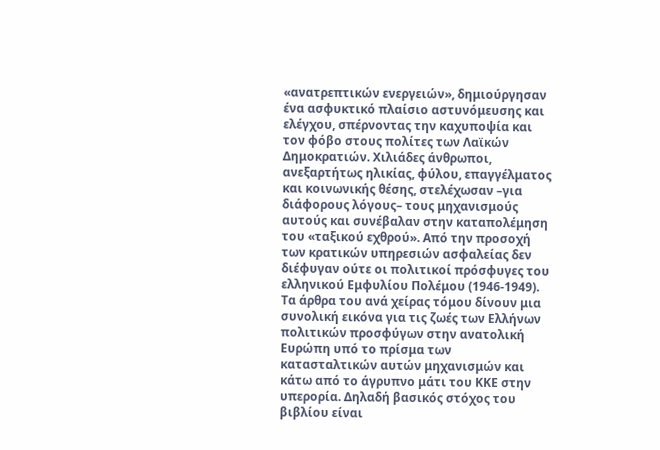«ανατρεπτικών ενεργειών», δημιούργησαν ένα ασφυκτικό πλαίσιο αστυνόμευσης και ελέγχου, σπέρνοντας την καχυποψία και τον φόβο στους πολίτες των Λαϊκών Δημοκρατιών. Χιλιάδες άνθρωποι, ανεξαρτήτως ηλικίας, φύλου, επαγγέλματος και κοινωνικής θέσης, στελέχωσαν –για διάφορους λόγους– τους μηχανισμούς αυτούς και συνέβαλαν στην καταπολέμηση του «ταξικού εχθρού». Από την προσοχή των κρατικών υπηρεσιών ασφαλείας δεν διέφυγαν ούτε οι πολιτικοί πρόσφυγες του ελληνικού Εμφυλίου Πολέμου (1946-1949). Τα άρθρα του ανά χείρας τόμου δίνουν μια συνολική εικόνα για τις ζωές των Ελλήνων πολιτικών προσφύγων στην ανατολική Ευρώπη υπό το πρίσμα των κατασταλτικών αυτών μηχανισμών και κάτω από το άγρυπνο μάτι του ΚΚΕ στην υπερορία. Δηλαδή βασικός στόχος του βιβλίου είναι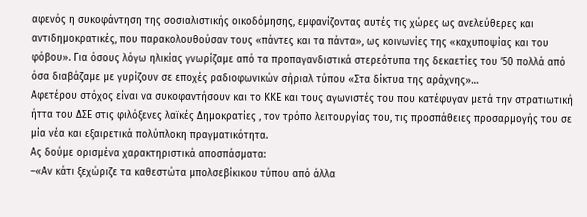αφενός η συκοφάντηση της σοσιαλιστικής οικοδόμησης, εμφανίζοντας αυτές τις χώρες ως ανελεύθερες και αντιδημοκρατικές, που παρακολουθούσαν τους «πάντες και τα πάντα», ως κοινωνίες της «καχυποψίας και του φόβου». Για όσους λόγω ηλικίας γνωρίζαμε από τα προπαγανδιστικά στερεότυπα της δεκαετίες του ’50 πολλά από όσα διαβάζαμε με γυρίζουν σε εποχές ραδιοφωνικών σήριαλ τύπου «Στα δίκτυα της αράχνης»…
Αφετέρου στόχος είναι να συκοφαντήσουν και το ΚΚΕ και τους αγωνιστές του που κατέφυγαν μετά την στρατιωτική ήττα του ΔΣΕ στις φιλόξενες λαϊκές Δημοκρατίες , τον τρόπο λειτουργίας του, τις προσπάθειες προσαρμογής του σε μία νέα και εξαιρετικά πολύπλοκη πραγματικότητα.
Ας δούμε ορισμένα χαρακτηριστικά αποσπάσματα:
–«Αν κάτι ξεχώριζε τα καθεστώτα μπολσεβίκικου τύπου από άλλα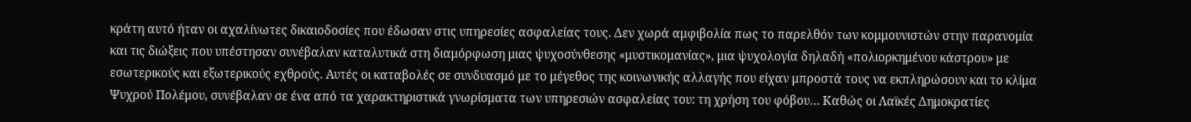κράτη αυτό ήταν οι αχαλίνωτες δικαιοδοσίες που έδωσαν στις υπηρεσίες ασφαλείας τους. Δεν χωρά αμφιβολία πως το παρελθόν των κομμουνιστών στην παρανομία και τις διώξεις που υπέστησαν συνέβαλαν καταλυτικά στη διαμόρφωση μιας ψυχοσύνθεσης «μυστικομανίας», μια ψυχολογία δηλαδή «πολιορκημένου κάστρου» με εσωτερικούς και εξωτερικούς εχθρούς. Αυτές οι καταβολές σε συνδυασμό με το μέγεθος της κοινωνικής αλλαγής που είχαν μπροστά τους να εκπληρώσουν και το κλίμα Ψυχρού Πολέμου, συνέβαλαν σε ένα από τα χαρακτηριστικά γνωρίσματα των υπηρεσιών ασφαλείας του: τη χρήση του φόβου… Καθώς οι Λαϊκές Δημοκρατίες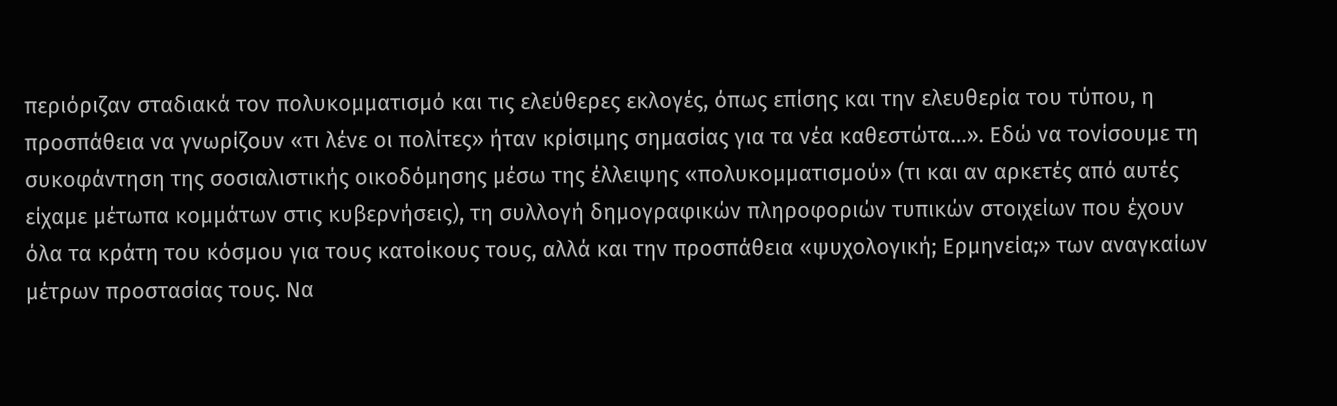περιόριζαν σταδιακά τον πολυκομματισμό και τις ελεύθερες εκλογές, όπως επίσης και την ελευθερία του τύπου, η προσπάθεια να γνωρίζουν «τι λένε οι πολίτες» ήταν κρίσιμης σημασίας για τα νέα καθεστώτα…». Εδώ να τονίσουμε τη συκοφάντηση της σοσιαλιστικής οικοδόμησης μέσω της έλλειψης «πολυκομματισμού» (τι και αν αρκετές από αυτές είχαμε μέτωπα κομμάτων στις κυβερνήσεις), τη συλλογή δημογραφικών πληροφοριών τυπικών στοιχείων που έχουν όλα τα κράτη του κόσμου για τους κατοίκους τους, αλλά και την προσπάθεια «ψυχολογική; Ερμηνεία;» των αναγκαίων μέτρων προστασίας τους. Να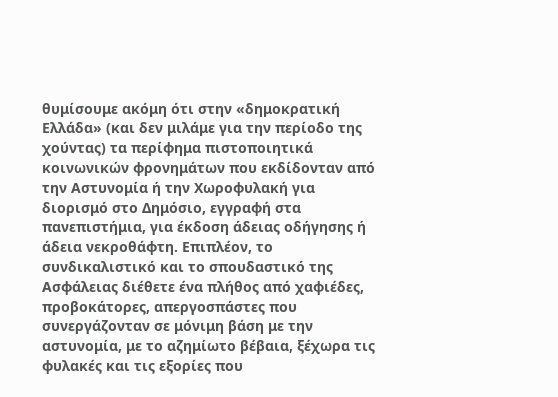θυμίσουμε ακόμη ότι στην «δημοκρατική Ελλάδα» (και δεν μιλάμε για την περίοδο της χούντας) τα περίφημα πιστοποιητικά κοινωνικών φρονημάτων που εκδίδονταν από την Αστυνομία ή την Χωροφυλακή για διορισμό στο Δημόσιο, εγγραφή στα πανεπιστήμια, για έκδοση άδειας οδήγησης ή άδεια νεκροθάφτη. Επιπλέον, το συνδικαλιστικό και το σπουδαστικό της Ασφάλειας διέθετε ένα πλήθος από χαφιέδες, προβοκάτορες, απεργοσπάστες που συνεργάζονταν σε μόνιμη βάση με την αστυνομία, με το αζημίωτο βέβαια, ξέχωρα τις φυλακές και τις εξορίες που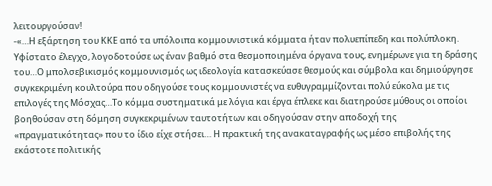λειτουργούσαν!
-«…Η εξάρτηση του ΚΚΕ από τα υπόλοιπα κομμουνιστικά κόμματα ήταν πολυεπίπεδη και πολύπλοκη. Υφίστατο έλεγχο, λογοδοτούσε ως έναν βαθμό στα θεσμοποιημένα όργανα τους, ενημέρωνε για τη δράσης του…Ο μπολσεβικισμός κομμουνισμός ως ιδεολογία κατασκεύασε θεσμούς και σύμβολα και δημιούργησε συγκεκριμένη κουλτούρα που οδηγούσε τους κομμουνιστές να ευθυγραμμίζονται πολύ εύκολα με τις επιλογές της Μόσχας…Το κόμμα συστηματικά με λόγια και έργα έπλεκε και διατηρούσε μύθους οι οποίοι βοηθούσαν στη δόμηση συγκεκριμένων ταυτοτήτων και οδηγούσαν στην αποδοχή της «πραγματικότητας» που το ίδιο είχε στήσει… Η πρακτική της ανακαταγραφής ως μέσο επιβολής της εκάστοτε πολιτικής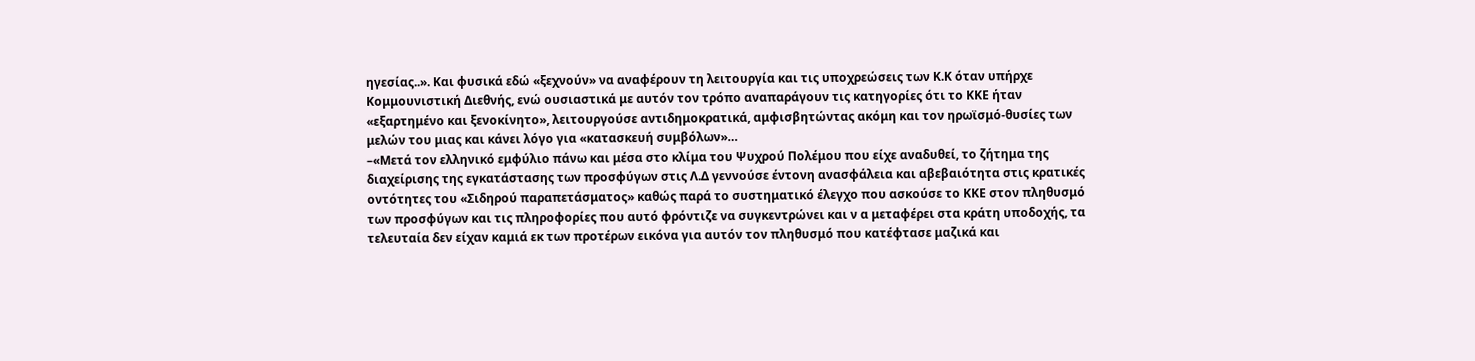ηγεσίας..». Και φυσικά εδώ «ξεχνούν» να αναφέρουν τη λειτουργία και τις υποχρεώσεις των Κ.Κ όταν υπήρχε Κομμουνιστική Διεθνής, ενώ ουσιαστικά με αυτόν τον τρόπο αναπαράγουν τις κατηγορίες ότι το ΚΚΕ ήταν «εξαρτημένο και ξενοκίνητο», λειτουργούσε αντιδημοκρατικά, αμφισβητώντας ακόμη και τον ηρωϊσμό-θυσίες των μελών του μιας και κάνει λόγο για «κατασκευή συμβόλων»…
–«Μετά τον ελληνικό εμφύλιο πάνω και μέσα στο κλίμα του Ψυχρού Πολέμου που είχε αναδυθεί, το ζήτημα της διαχείρισης της εγκατάστασης των προσφύγων στις Λ.Δ γεννούσε έντονη ανασφάλεια και αβεβαιότητα στις κρατικές οντότητες του «Σιδηρού παραπετάσματος» καθώς παρά το συστηματικό έλεγχο που ασκούσε το ΚΚΕ στον πληθυσμό των προσφύγων και τις πληροφορίες που αυτό φρόντιζε να συγκεντρώνει και ν α μεταφέρει στα κράτη υποδοχής, τα τελευταία δεν είχαν καμιά εκ των προτέρων εικόνα για αυτόν τον πληθυσμό που κατέφτασε μαζικά και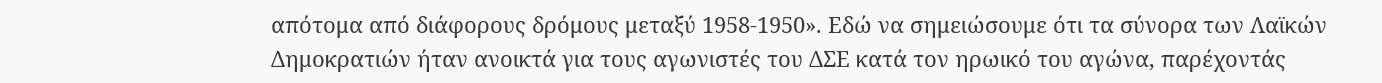απότομα από διάφορους δρόμους μεταξύ 1958-1950». Εδώ να σημειώσουμε ότι τα σύνορα των Λαϊκών Δημοκρατιών ήταν ανοικτά για τους αγωνιστές του ΔΣΕ κατά τον ηρωικό του αγώνα, παρέχοντάς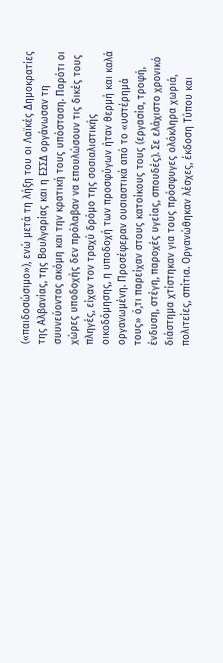(«παιδοσώσιμο»), ενώ μετά τη λήξη του οι Λαϊκές Δημοκρατίες της Αλβανίας, της Βουλγαρίας και η ΕΣΣΔ οργάνωσαν τη συυνεύοντας ακόμη και την κρατική τους υπόσταση. Παρότι οι χώρες υποδοχής δεν πρόλαβαν να επουλώσουν τις δικές τους πληγές, είχαν τον τραχύ δρόμο της σοσιαλιστικής οικοδόμησης, η υποδοχή των προσφύγων ήταν θερμή και καλά οργανωμένη. Προσέφεραν ουσιαστικά από το «υστέρημά τους» ό,τι παρείχαν στους κατοίκους τους (εργασία, τροφή, ένδυση, στέγη, παροχές υγείας, σπουδές). Σε ελάχιστο χρονικό διάστημα χτίστηκαν για τους πρόσφυγες ολόκληρα χωριά, πολιτείες, σπίτια. Οργανώθηκαν λέσχες, έκδοση Τύπου και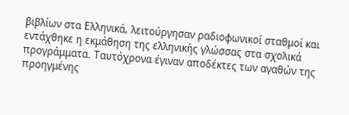βιβλίων στα Ελληνικά, λειτούργησαν ραδιοφωνικοί σταθμοί και εντάχθηκε η εκμάθηση της ελληνικής γλώσσας στα σχολικά προγράμματα. Ταυτόχρονα έγιναν αποδέκτες των αγαθών της προηγμένης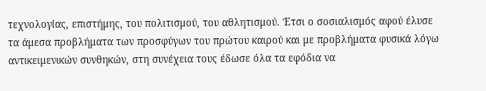τεχνολογίας, επιστήμης, του πολιτισμού, του αθλητισμού. Έτσι ο σοσιαλισμός αφού έλυσε τα άμεσα προβλήματα των προσφύγων του πρώτου καιρού και με προβλήματα φυσικά λόγω αντικειμενικών συνθηκών, στη συνέχεια τους έδωσε όλα τα εφόδια να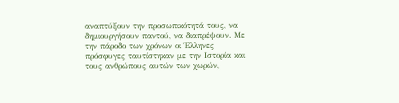αναπτύξουν την προσωπικότητά τους, να δημιουργήσουν παντού, να διαπρέψουν. Με την πάροδο των χρόνων οι Έλληνες πρόσφυγες ταυτίστηκαν με την Ιστορία και τους ανθρώπους αυτών των χωρών,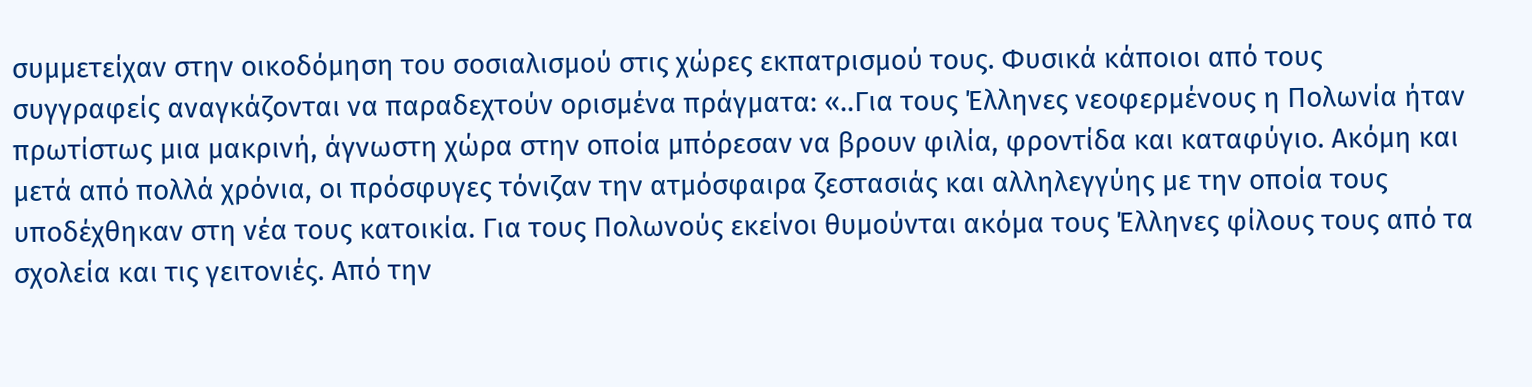συμμετείχαν στην οικοδόμηση του σοσιαλισμού στις χώρες εκπατρισμού τους. Φυσικά κάποιοι από τους συγγραφείς αναγκάζονται να παραδεχτούν ορισμένα πράγματα: «..Για τους Έλληνες νεοφερμένους η Πολωνία ήταν πρωτίστως μια μακρινή, άγνωστη χώρα στην οποία μπόρεσαν να βρουν φιλία, φροντίδα και καταφύγιο. Ακόμη και μετά από πολλά χρόνια, οι πρόσφυγες τόνιζαν την ατμόσφαιρα ζεστασιάς και αλληλεγγύης με την οποία τους υποδέχθηκαν στη νέα τους κατοικία. Για τους Πολωνούς εκείνοι θυμούνται ακόμα τους Έλληνες φίλους τους από τα σχολεία και τις γειτονιές. Από την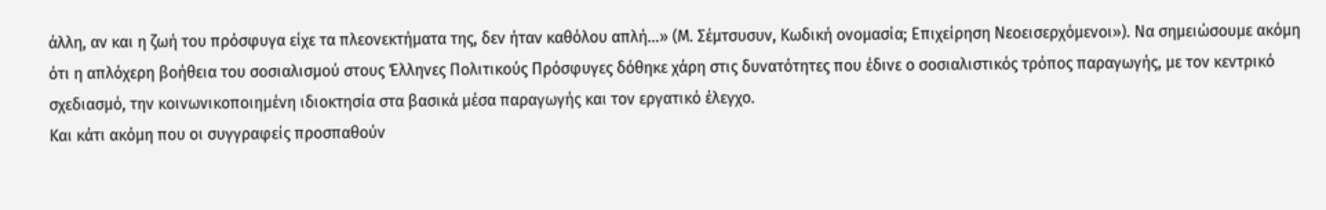άλλη, αν και η ζωή του πρόσφυγα είχε τα πλεονεκτήματα της, δεν ήταν καθόλου απλή…» (Μ. Σέμτσυσυν, Κωδική ονομασία; Επιχείρηση Νεοεισερχόμενοι»). Να σημειώσουμε ακόμη ότι η απλόχερη βοήθεια του σοσιαλισμού στους Έλληνες Πολιτικούς Πρόσφυγες δόθηκε χάρη στις δυνατότητες που έδινε ο σοσιαλιστικός τρόπος παραγωγής, με τον κεντρικό σχεδιασμό, την κοινωνικοποιημένη ιδιοκτησία στα βασικά μέσα παραγωγής και τον εργατικό έλεγχο.
Και κάτι ακόμη που οι συγγραφείς προσπαθούν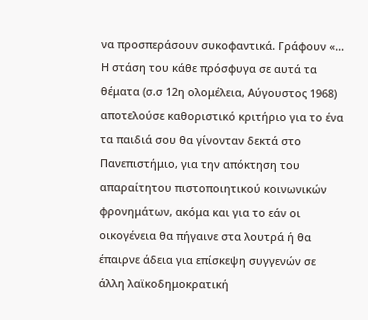να προσπεράσουν συκοφαντικά. Γράφουν «… Η στάση του κάθε πρόσφυγα σε αυτά τα θέματα (σ.σ 12η ολομέλεια, Αύγουστος 1968) αποτελούσε καθοριστικό κριτήριο για το ένα τα παιδιά σου θα γίνονταν δεκτά στο Πανεπιστήμιο, για την απόκτηση του απαραίτητου πιστοποιητικού κοινωνικών φρονημάτων, ακόμα και για το εάν οι οικογένεια θα πήγαινε στα λουτρά ή θα έπαιρνε άδεια για επίσκεψη συγγενών σε άλλη λαϊκοδημοκρατική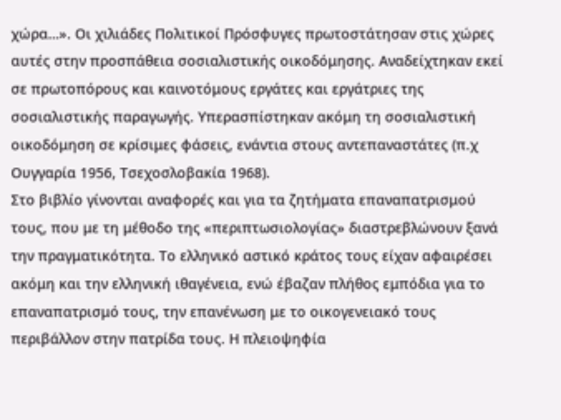χώρα…». Οι χιλιάδες Πολιτικοί Πρόσφυγες πρωτοστάτησαν στις χώρες αυτές στην προσπάθεια σοσιαλιστικής οικοδόμησης. Αναδείχτηκαν εκεί σε πρωτοπόρους και καινοτόμους εργάτες και εργάτριες της σοσιαλιστικής παραγωγής. Υπερασπίστηκαν ακόμη τη σοσιαλιστική οικοδόμηση σε κρίσιμες φάσεις, ενάντια στους αντεπαναστάτες (π.χ Ουγγαρία 1956, Τσεχοσλοβακία 1968).
Στο βιβλίο γίνονται αναφορές και για τα ζητήματα επαναπατρισμού τους, που με τη μέθοδο της «περιπτωσιολογίας» διαστρεβλώνουν ξανά την πραγματικότητα. Το ελληνικό αστικό κράτος τους είχαν αφαιρέσει ακόμη και την ελληνική ιθαγένεια, ενώ έβαζαν πλήθος εμπόδια για το επαναπατρισμό τους, την επανένωση με το οικογενειακό τους περιβάλλον στην πατρίδα τους. Η πλειοψηφία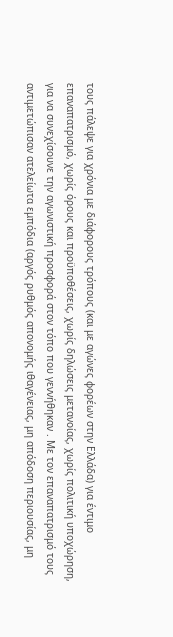τους πάλεψε για χρόνια με διάφορους τρόπους (και με αγώνες φορέων στην Ελλάδα) για έντιμο επαναπατρισμό, χωρίς όρους και προϋποθέσεις, χωρίς δηλώσεις μετανοίας, χωρίς πολιτική υποχώρηση, για να συνεχίσουνε την αγωνιστική προσφορά στον τόπο που γεννήθηκαν . Με τον επαναπατρισμό τους αντιμετώπισαν ατελείωτα εμπόδια (αργός ρυθμός απονομής ιθαγένειας, μη απόδοση περιουσίας, μη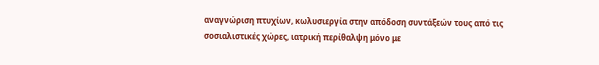αναγνώριση πτυχίων, κωλυσιεργία στην απόδοση συντάξεών τους από τις σοσιαλιστικές χώρες, ιατρική περίθαλψη μόνο με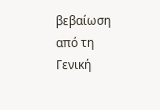βεβαίωση από τη Γενική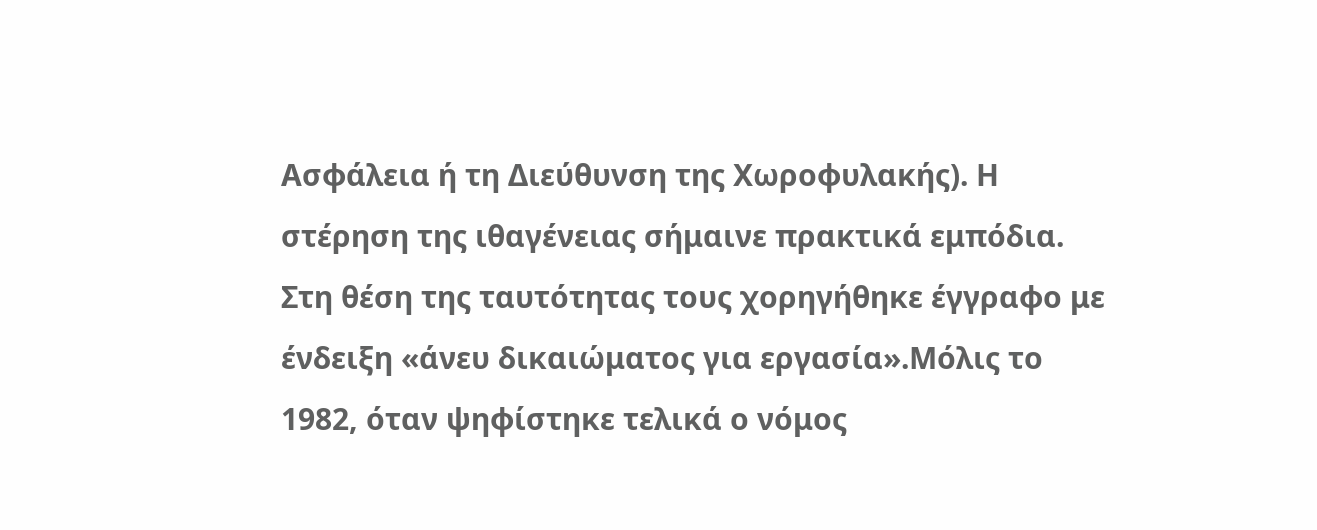Ασφάλεια ή τη Διεύθυνση της Χωροφυλακής). Η στέρηση της ιθαγένειας σήμαινε πρακτικά εμπόδια. Στη θέση της ταυτότητας τους χορηγήθηκε έγγραφο με ένδειξη «άνευ δικαιώματος για εργασία».Μόλις το 1982, όταν ψηφίστηκε τελικά ο νόμος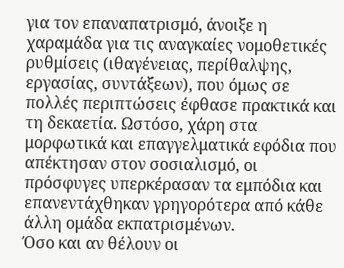για τον επαναπατρισμό, άνοιξε η χαραμάδα για τις αναγκαίες νομοθετικές ρυθμίσεις (ιθαγένειας, περίθαλψης, εργασίας, συντάξεων), που όμως σε πολλές περιπτώσεις έφθασε πρακτικά και τη δεκαετία. Ωστόσο, χάρη στα μορφωτικά και επαγγελματικά εφόδια που απέκτησαν στον σοσιαλισμό, οι πρόσφυγες υπερκέρασαν τα εμπόδια και επανεντάχθηκαν γρηγορότερα από κάθε άλλη ομάδα εκπατρισμένων.
Όσο και αν θέλουν οι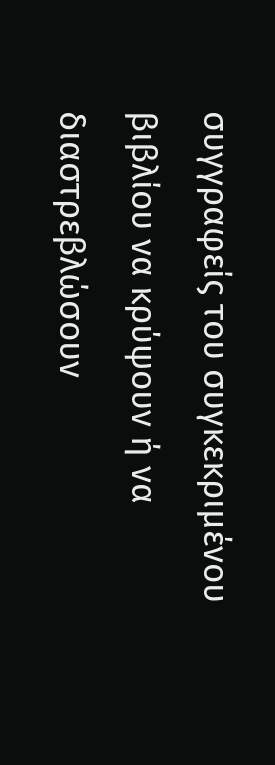συγγραφείς του συγκεκριμένου βιβλίου να κρύψουν ή να διαστρεβλώσουν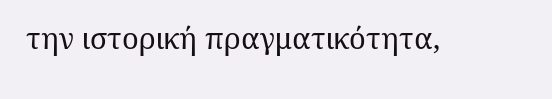την ιστορική πραγματικότητα,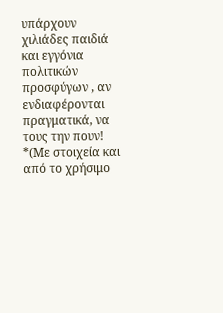υπάρχουν χιλιάδες παιδιά και εγγόνια πολιτικών προσφύγων , αν ενδιαφέρονται πραγματικά, να τους την πουν!
*(Με στοιχεία και από το χρήσιμο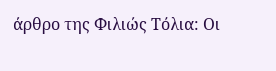άρθρο της Φιλιώς Τόλια: Οι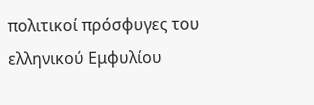πολιτικοί πρόσφυγες του ελληνικού Εμφυλίου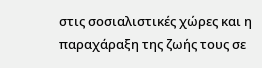στις σοσιαλιστικές χώρες και η παραχάραξη της ζωής τους σε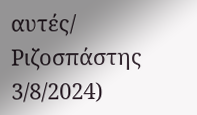αυτές/ Ριζοσπάστης 3/8/2024)